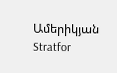Ամերիկյան Stratfor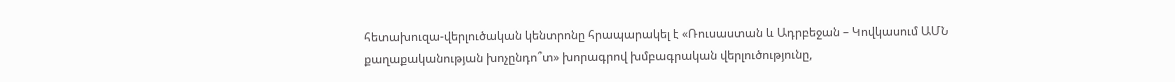հետախուզա-վերլուծական կենտրոնը հրապարակել է «Ռուսաստան և Ադրբեջան – Կովկասում ԱՄՆ քաղաքականության խոչընդո՞տ» խորագրով խմբագրական վերլուծությունը,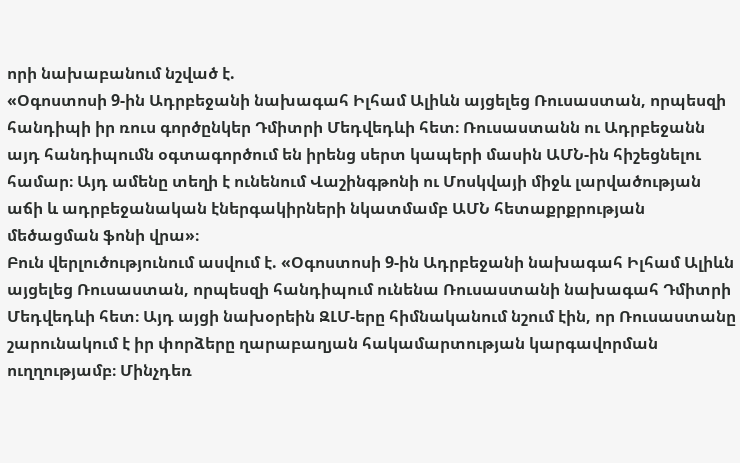որի նախաբանում նշված է.
«Օգոստոսի 9-ին Ադրբեջանի նախագահ Իլհամ Ալիևն այցելեց Ռուսաստան, որպեսզի հանդիպի իր ռուս գործընկեր Դմիտրի Մեդվեդևի հետ։ Ռուսաստանն ու Ադրբեջանն այդ հանդիպումն օգտագործում են իրենց սերտ կապերի մասին ԱՄՆ-ին հիշեցնելու համար։ Այդ ամենը տեղի է ունենում Վաշինգթոնի ու Մոսկվայի միջև լարվածության աճի և ադրբեջանական էներգակիրների նկատմամբ ԱՄՆ հետաքրքրության մեծացման ֆոնի վրա»։
Բուն վերլուծությունում ասվում է. «Օգոստոսի 9-ին Ադրբեջանի նախագահ Իլհամ Ալիևն այցելեց Ռուսաստան, որպեսզի հանդիպում ունենա Ռուսաստանի նախագահ Դմիտրի Մեդվեդևի հետ։ Այդ այցի նախօրեին ԶԼՄ-երը հիմնականում նշում էին, որ Ռուսաստանը շարունակում է իր փորձերը ղարաբաղյան հակամարտության կարգավորման ուղղությամբ։ Մինչդեռ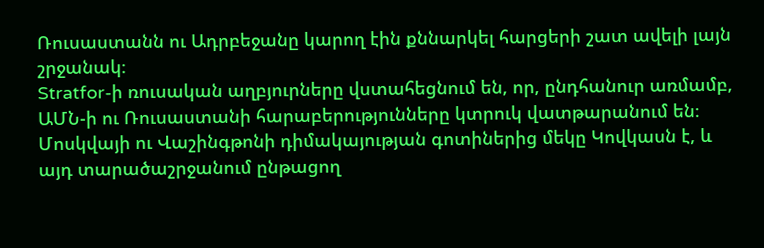Ռուսաստանն ու Ադրբեջանը կարող էին քննարկել հարցերի շատ ավելի լայն շրջանակ։
Stratfor-ի ռուսական աղբյուրները վստահեցնում են, որ, ընդհանուր առմամբ, ԱՄՆ-ի ու Ռուսաստանի հարաբերությունները կտրուկ վատթարանում են։ Մոսկվայի ու Վաշինգթոնի դիմակայության գոտիներից մեկը Կովկասն է, և այդ տարածաշրջանում ընթացող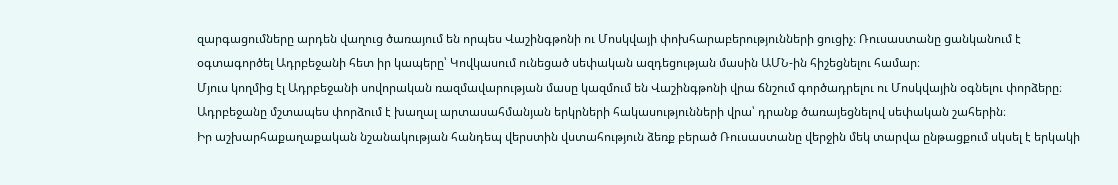զարգացումները արդեն վաղուց ծառայում են որպես Վաշինգթոնի ու Մոսկվայի փոխհարաբերությունների ցուցիչ։ Ռուսաստանը ցանկանում է օգտագործել Ադրբեջանի հետ իր կապերը՝ Կովկասում ունեցած սեփական ազդեցության մասին ԱՄՆ-ին հիշեցնելու համար։
Մյուս կողմից էլ Ադրբեջանի սովորական ռազմավարության մասը կազմում են Վաշինգթոնի վրա ճնշում գործադրելու ու Մոսկվային օգնելու փորձերը։ Ադրբեջանը մշտապես փորձում է խաղալ արտասահմանյան երկրների հակասությունների վրա՝ դրանք ծառայեցնելով սեփական շահերին։
Իր աշխարհաքաղաքական նշանակության հանդեպ վերստին վստահություն ձեռք բերած Ռուսաստանը վերջին մեկ տարվա ընթացքում սկսել է երկակի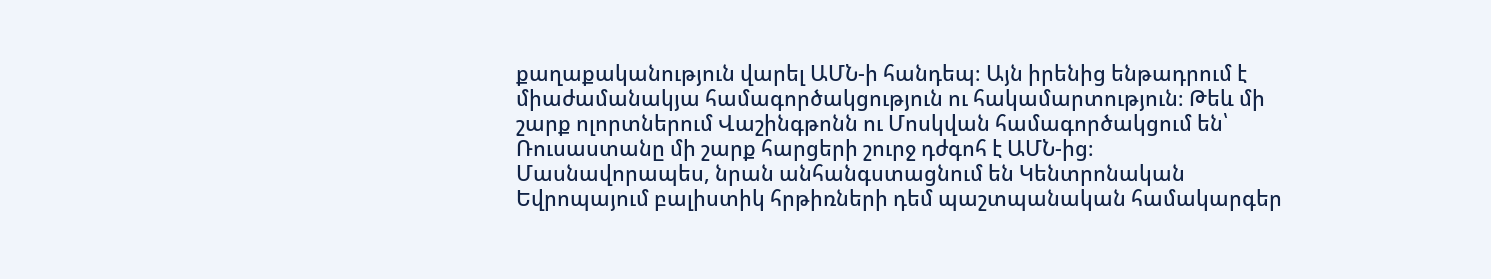քաղաքականություն վարել ԱՄՆ-ի հանդեպ։ Այն իրենից ենթադրում է միաժամանակյա համագործակցություն ու հակամարտություն։ Թեև մի շարք ոլորտներում Վաշինգթոնն ու Մոսկվան համագործակցում են՝ Ռուսաստանը մի շարք հարցերի շուրջ դժգոհ է ԱՄՆ-ից։ Մասնավորապես, նրան անհանգստացնում են Կենտրոնական Եվրոպայում բալիստիկ հրթիռների դեմ պաշտպանական համակարգեր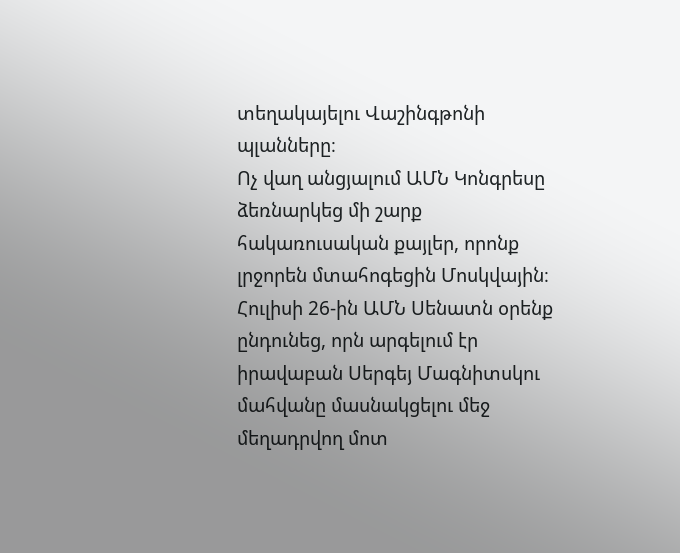տեղակայելու Վաշինգթոնի պլանները։
Ոչ վաղ անցյալում ԱՄՆ Կոնգրեսը ձեռնարկեց մի շարք հակառուսական քայլեր, որոնք լրջորեն մտահոգեցին Մոսկվային։ Հուլիսի 26-ին ԱՄՆ Սենատն օրենք ընդունեց, որն արգելում էր իրավաբան Սերգեյ Մագնիտսկու մահվանը մասնակցելու մեջ մեղադրվող մոտ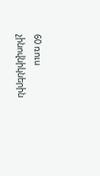60 ռուս չինովնիկներին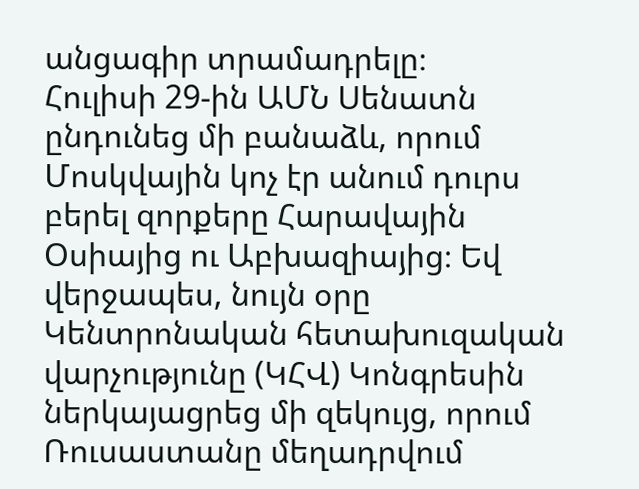անցագիր տրամադրելը։
Հուլիսի 29-ին ԱՄՆ Սենատն ընդունեց մի բանաձև, որում Մոսկվային կոչ էր անում դուրս բերել զորքերը Հարավային Օսիայից ու Աբխազիայից։ Եվ վերջապես, նույն օրը Կենտրոնական հետախուզական վարչությունը (ԿՀՎ) Կոնգրեսին ներկայացրեց մի զեկույց, որում Ռուսաստանը մեղադրվում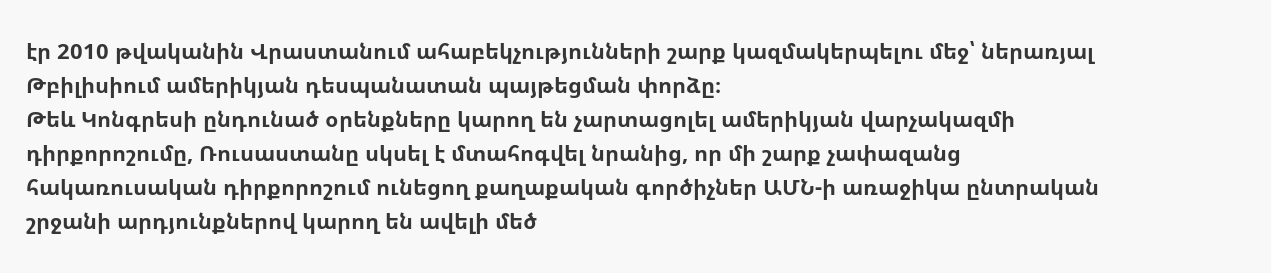էր 2010 թվականին Վրաստանում ահաբեկչությունների շարք կազմակերպելու մեջ՝ ներառյալ Թբիլիսիում ամերիկյան դեսպանատան պայթեցման փորձը։
Թեև Կոնգրեսի ընդունած օրենքները կարող են չարտացոլել ամերիկյան վարչակազմի դիրքորոշումը, Ռուսաստանը սկսել է մտահոգվել նրանից, որ մի շարք չափազանց հակառուսական դիրքորոշում ունեցող քաղաքական գործիչներ ԱՄՆ-ի առաջիկա ընտրական շրջանի արդյունքներով կարող են ավելի մեծ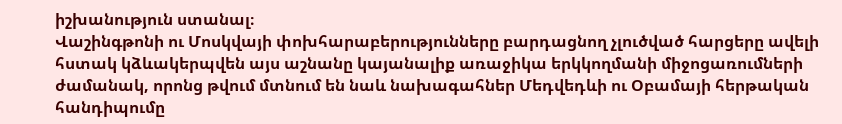իշխանություն ստանալ։
Վաշինգթոնի ու Մոսկվայի փոխհարաբերությունները բարդացնող չլուծված հարցերը ավելի հստակ կձևակերպվեն այս աշնանը կայանալիք առաջիկա երկկողմանի միջոցառումների ժամանակ, որոնց թվում մտնում են նաև նախագահներ Մեդվեդևի ու Օբամայի հերթական հանդիպումը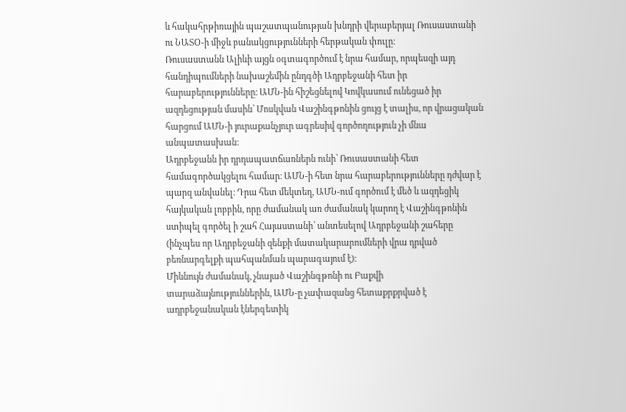և հակահրթիռային պաշատպանության խնդրի վերաբերյալ Ռուսաստանի ու ՆԱՏՕ-ի միջև բանակցությունների հերթական փուլը։
Ռուսաստանն Ալիևի այցն օգտագործում է նրա համար, որպեսզի այդ հանդիպումների նախաշեմին ընդգծի Ադրբեջանի հետ իր հարաբերությունները։ ԱՄՆ-ին հիշեցնելով Կովկասում ունեցած իր ազդեցության մասին՝ Մոսկվան Վաշինգթոնին ցույց է տալիս, որ վրացական հարցում ԱՄՆ-ի յուրաքանչյուր ագրեսիվ գործողություն չի մնա անպատասխան։
Ադրբեջանն իր դրդապատճառներն ունի՝ Ռուսաստանի հետ համագործակցելու համար։ ԱՄՆ-ի հետ նրա հարաբերությունները դժվար է պարզ անվանել։ Դրա հետ մեկտեղ, ԱՄՆ-ում գործում է մեծ և ազդեցիկ հայկական լոբբին, որը ժամանակ առ ժամանակ կարող է Վաշինգթոնին ստիպել գործել ի շահ Հայաստանի՝ անտեսելով Ադրբեջանի շահերը (ինչպես որ Ադրբեջանի զենքի մատակարարումների վրա դրված բեռնարգելքի պահպանման պարագայում է)։
Միևնույն ժամանակ, չնայած Վաշինգթոնի ու Բաքվի տարաձայնություններին, ԱՄՆ-ը չափազանց հետաքրքրված է ադրբեջանական էներգետիկ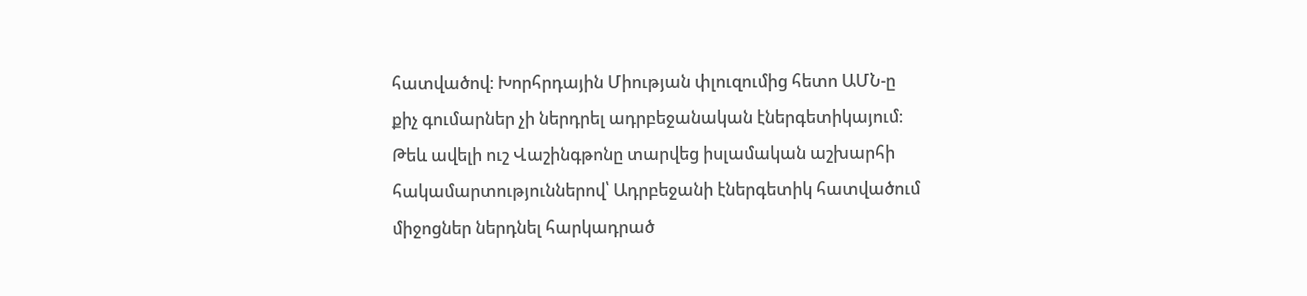հատվածով։ Խորհրդային Միության փլուզումից հետո ԱՄՆ-ը քիչ գումարներ չի ներդրել ադրբեջանական էներգետիկայում։ Թեև ավելի ուշ Վաշինգթոնը տարվեց իսլամական աշխարհի հակամարտություններով՝ Ադրբեջանի էներգետիկ հատվածում միջոցներ ներդնել հարկադրած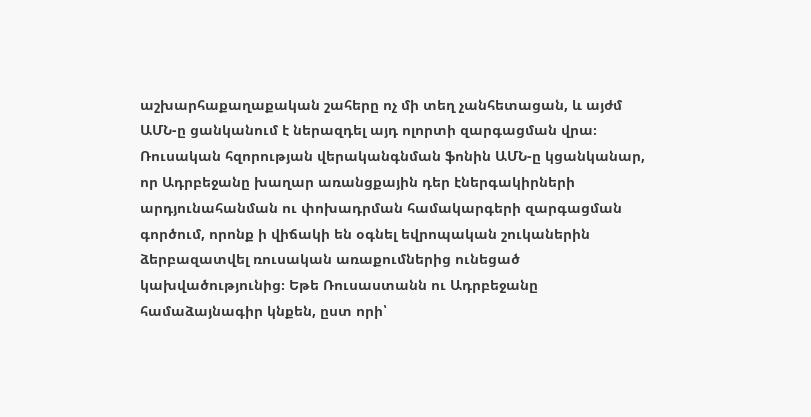աշխարհաքաղաքական շահերը ոչ մի տեղ չանհետացան, և այժմ ԱՄՆ-ը ցանկանում է ներազդել այդ ոլորտի զարգացման վրա։
Ռուսական հզորության վերականգնման ֆոնին ԱՄՆ-ը կցանկանար, որ Ադրբեջանը խաղար առանցքային դեր էներգակիրների արդյունահանման ու փոխադրման համակարգերի զարգացման գործում, որոնք ի վիճակի են օգնել եվրոպական շուկաներին ձերբազատվել ռուսական առաքումներից ունեցած կախվածությունից։ Եթե Ռուսաստանն ու Ադրբեջանը համաձայնագիր կնքեն, ըստ որի՝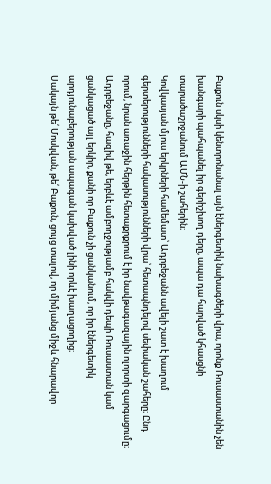Բաքուն սկսի կենտրոնանալ այն էներգետիկ նախագծերի վրա, որոնք Ռուսաստանին չեն խանգարի պահպանել իր գերիշխող դերը, ապա դա հարված կհասցնի տարածաշրջանում ԱՄՆ-ի շահերին։
Կովկասյան մյուս երկրների համեմատ՝ Ադրբեջանն ավելի շատ է խաղում գերտերությունների հակասությունների վրա՝ հետապնդելով սեփական շահերը։ Ընդ որում, նրան առաջին հերթին հետաքրքրում է իր նավթագազային ոլորտի զարգացումը։ Ադրբեջանը, հազիվ թե, երբևէ ամբողջությամբ հակվի դեպի Ռուսաստան կամ ցանկացած այլ երկիր, քանի որ Բաքուն չի ցանկանում, որ իր էներգետիկ արդյունաբերության ապագան կախված լինի որևէ խաղացողից։
Սակայն թե՛ Մոսկվան, թե՛ Բաքուն, ցույց տալով, որ միմյանց միջև հնարավոր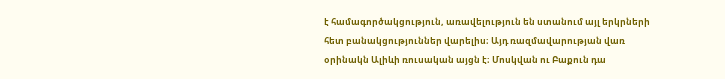է համագործակցություն, առավելություն են ստանում այլ երկրների հետ բանակցություններ վարելիս։ Այդ ռազմավարության վառ օրինակն Ալիևի ռուսական այցն է։ Մոսկվան ու Բաքուն դա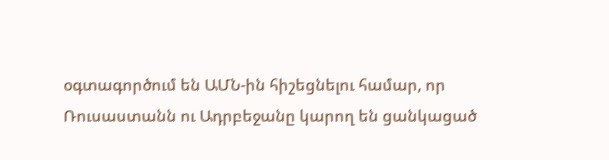օգտագործում են ԱՄՆ-ին հիշեցնելու համար, որ Ռուսաստանն ու Ադրբեջանը կարող են ցանկացած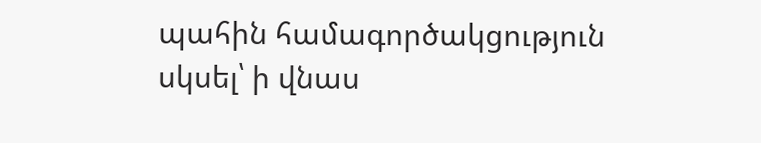պահին համագործակցություն սկսել՝ ի վնաս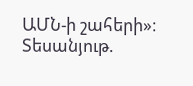ԱՄՆ-ի շահերի»։
Տեսանյութ.